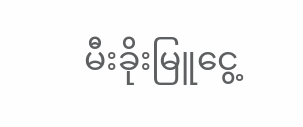မီးခိုးမြူငွေ့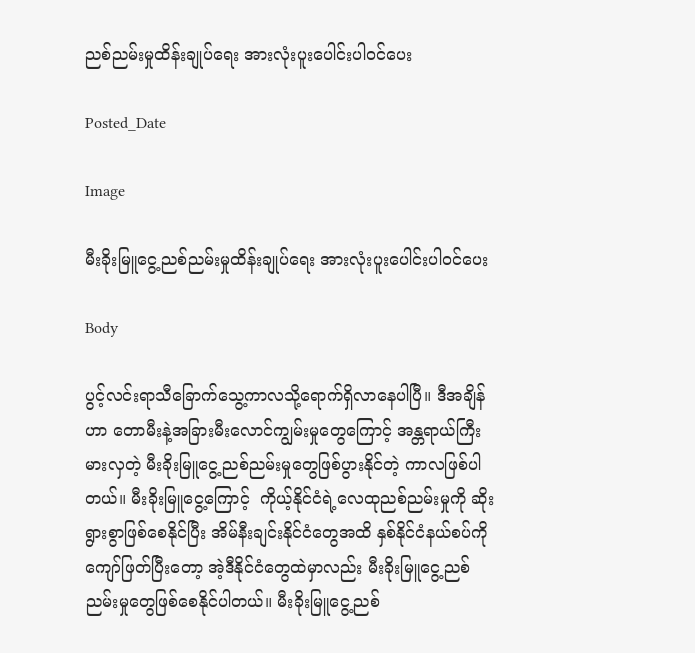ညစ်ညမ်းမှုထိန်းချုပ်ရေး အားလုံးပူးပေါင်းပါဝင်ပေး

Posted_Date

Image

မီးခိုးမြူငွေ့ညစ်ညမ်းမှုထိန်းချုပ်ရေး အားလုံးပူးပေါင်းပါဝင်ပေး

Body

ပွင့်လင်းရာသီခြောက်သွေ့ကာလသို့ရောက်ရှိလာနေပါပြီ။ ဒီအချိန်ဟာ တောမီးနဲ့အခြားမီးလောင်ကျွမ်းမှုတွေကြောင့် အန္တရာယ်ကြီးမားလှတဲ့ မီးခိုးမြူငွေ့ညစ်ညမ်းမှုတွေဖြစ်ပွားနိုင်တဲ့ ကာလဖြစ်ပါတယ်။ မီးခိုးမြူငွေ့ကြောင့်  ကိုယ့်နိုင်ငံရဲ့လေထုညစ်ညမ်းမှုကို ဆိုးရွားစွာဖြစ်စေနိုင်ပြီး အိမ်နီးချင်းနိုင်ငံတွေအထိ နှစ်နိုင်ငံနယ်စပ်ကိုကျော်ဖြတ်ပြီးတော့ အဲ့ဒီနိုင်ငံတွေထဲမှာလည်း မီးခိုးမြူငွေ့ညစ်ညမ်းမှုတွေဖြစ်စေနိုင်ပါတယ်။ မီးခိုးမြူငွေ့ညစ်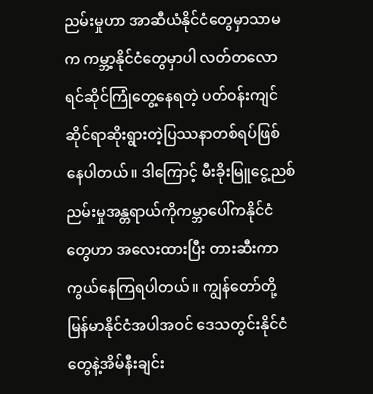ညမ်းမှုဟာ အာဆီယံနိုင်ငံတွေမှာသာမက ကမ္ဘာ့နိုင်ငံတွေမှာပါ လတ်တလောရင်ဆိုင်ကြုံတွေ့နေရတဲ့ ပတ်ဝန်းကျင်ဆိုင်ရာဆိုးရွားတဲ့ပြဿနာတစ်ရပ်ဖြစ်နေပါတယ်။ ဒါကြောင့် မီးခိုးမြူငွေ့ညစ်ညမ်းမှုအန္တရာယ်ကိုကမ္ဘာပေါ်ကနိုင်ငံတွေဟာ အလေးထားပြီး တားဆီးကာကွယ်နေကြရပါတယ်။ ကျွန်တော်တို့မြန်မာနိုင်ငံအပါအဝင် ဒေသတွင်းနိုင်ငံတွေနဲ့အိမ်နီးချင်း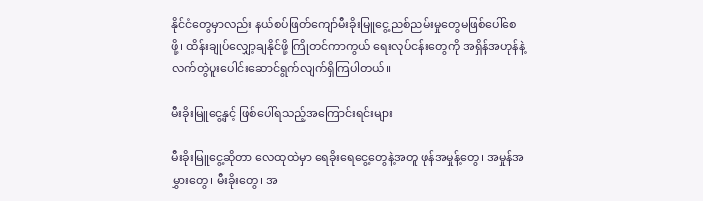နိုင်ငံတွေမှာလည်း နယ်စပ်ဖြတ်ကျော်မီးခိုးမြူငွေ့ညစ်ညမ်းမှုတွေမဖြစ်ပေါ်စေဖို့၊ ထိန်းချုပ်လျှော့ချနိုင်ဖို့ ကြိုတင်ကာကွယ် ရေးလုပ်ငန်းတွေကို အရှိန်အဟုန်နဲ့လက်တွဲပူးပေါင်းဆောင်ရွက်လျက်ရှိကြပါတယ်။

မီးခိုးမြူငွေ့နှင့် ဖြစ်ပေါ်ရသည့်အကြောင်းရင်းများ

မီးခိုးမြူငွေ့ဆိုတာ လေထုထဲမှာ ရေခိုးရေငွေ့တွေနဲ့အတူ ဖုန်အမှုန့်တွေ၊ အမှုန်အမွှားတွေ၊ မီးခိုးတွေ၊ အ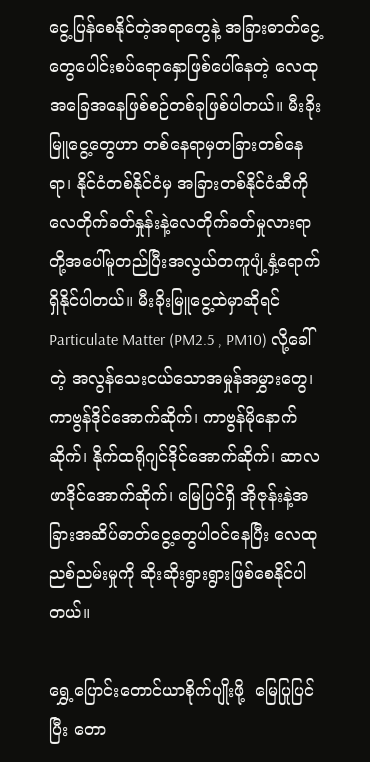ငွေ့ပြန်စေနိုင်တဲ့အရာတွေနဲ့ အခြားဓာတ်ငွေ့တွေပေါင်းစပ်ရောနှောဖြစ်ပေါ်နေတဲ့ လေထုအခြေအနေဖြစ်စဉ်တစ်ခုဖြစ်ပါတယ်။ မီးခိုးမြူငွေ့တွေဟာ တစ်နေရာမှတခြားတစ်နေရာ၊ နိုင်ငံတစ်နိုင်ငံမှ အခြားတစ်နိုင်ငံဆီကို လေတိုက်ခတ်နှုန်းနဲ့လေတိုက်ခတ်မှုလားရာတို့အပေါ်မူတည်ပြီးအလွယ်တကူပျံ့နှံ့ရောက်ရှိနိုင်ပါတယ်။ မီးခိုးမြူငွေ့ထဲမှာဆိုရင် Particulate Matter (PM2.5 , PM10) လို့ခေါ်တဲ့ အလွန်သေးငယ်သောအမှုန်အမွှားတွေ၊ ကာဗွန်ဒိုင်အောက်ဆိုက်၊ ကာဗွန်မိုနောက်ဆိုက်၊ နိုက်ထရိုဂျင်ဒိုင်အောက်ဆိုက်၊ ဆာလဖာဒိုင်အောက်ဆိုက်၊ မြေပြင်ရှိ အိုဇုန်းနဲ့အခြားအဆိပ်ဓာတ်ငွေ့တွေပါဝင်နေပြီး လေထုညစ်ညမ်းမှုကို ဆိုးဆိုးရွားရွားဖြစ်စေနိုင်ပါတယ်။

ရွှေ့ပြောင်းတောင်ယာစိုက်ပျိုးဖို့  မြေပြုပြင်ပြီး တော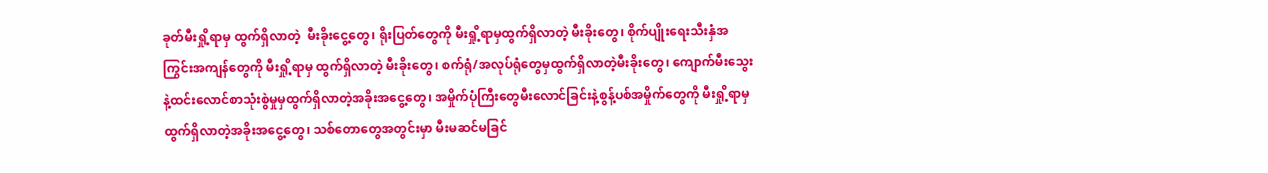ခုတ်မီးရှို့ရာမှ ထွက်ရှိလာတဲ့  မီးခိုးငွေ့တွေ၊ ရိုးပြတ်တွေကို မီးရှို့ရာမှထွက်ရှိလာတဲ့ မီးခိုးတွေ၊ စိုက်ပျိုးရေးသီးနှံအကြွင်းအကျန်တွေကို မီးရှို့ရာမှ ထွက်ရှိလာတဲ့ မီးခိုးတွေ၊ စက်ရုံ/အလုပ်ရုံတွေမှထွက်ရှိလာတဲ့မီးခိုးတွေ၊ ကျောက်မီးသွေးနဲ့ထင်းလောင်စာသုံးစွဲမှုမှထွက်ရှိလာတဲ့အခိုးအငွေ့တွေ၊ အမှိုက်ပုံကြီးတွေမီးလောင်ခြင်းနဲ့စွန့်ပစ်အမှိုက်တွေကို မီးရှို့ရာမှထွက်ရှိလာတဲ့အခိုးအငွေ့တွေ၊ သစ်တောတွေအတွင်းမှာ မီးမဆင်မခြင်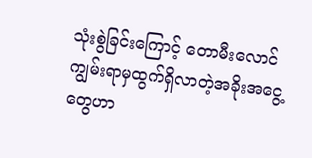သုံးစွဲခြင်းကြောင့် တောမီးလောင်ကျွမ်းရာမှထွက်ရှိလာတဲ့အခိုးအငွေ့တွေဟာ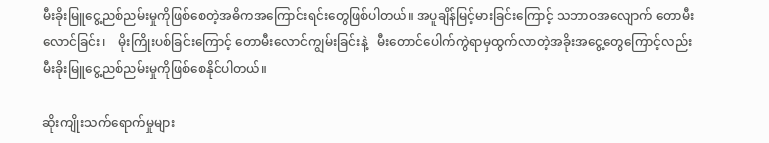မီးခိုးမြူငွေ့ညစ်ညမ်းမှုကိုဖြစ်စေတဲ့အဓိကအကြောင်းရင်းတွေဖြစ်ပါတယ်။ အပူချိန်မြင့်မားခြင်းကြောင့် သဘာဝအလျောက် တောမီးလောင်ခြင်း၊    မိုးကြိုးပစ်ခြင်းကြောင့် တောမီးလောင်ကျွမ်းခြင်းနဲ့   မီးတောင်ပေါက်ကွဲရာမှထွက်လာတဲ့အခိုးအငွေ့တွေကြောင့်လည်း  မီးခိုးမြူငွေ့ညစ်ညမ်းမှုကိုဖြစ်စေနိုင်ပါတယ်။

ဆိုးကျိုးသက်ရောက်မှုများ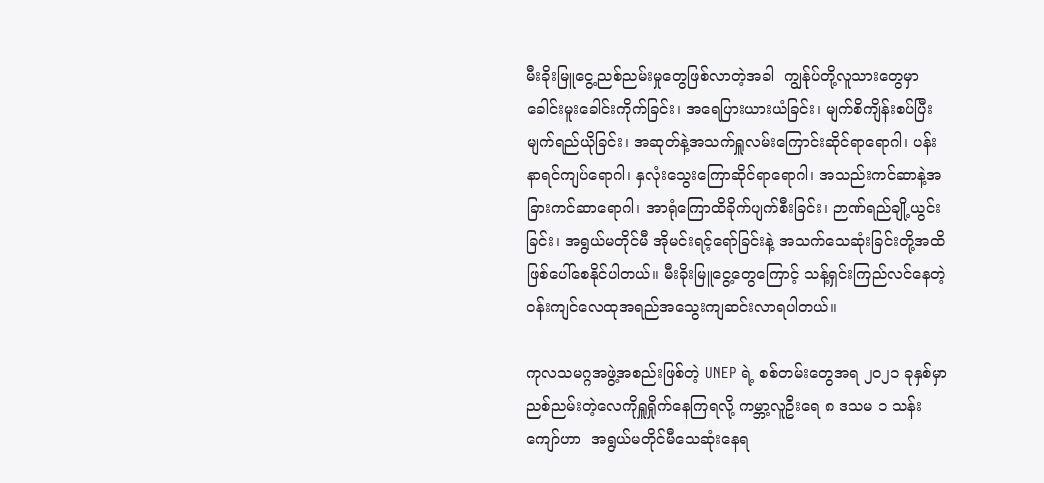မီးခိုးမြူငွေ့ညစ်ညမ်းမှုတွေဖြစ်လာတဲ့အခါ  ကျွန်ုပ်တို့လူသားတွေမှာ ခေါင်းမူးခေါင်းကိုက်ခြင်း၊ အရေပြားယားယံခြင်း၊ မျက်စိကျိန်းစပ်ပြီး မျက်ရည်ယိုခြင်း၊ အဆုတ်နဲ့အသက်ရှူလမ်းကြောင်းဆိုင်ရာရောဂါ၊ ပန်းနာရင်ကျပ်ရောဂါ၊ နှလုံးသွေးကြောဆိုင်ရာရောဂါ၊ အသည်းကင်ဆာနဲ့အခြားကင်ဆာရောဂါ၊ အာရုံကြောထိခိုက်ပျက်စီးခြင်း၊ ဉာဏ်ရည်ချို့ယွင်းခြင်း၊ အရွယ်မတိုင်မီ အိုမင်းရင့်ရော်ခြင်းနဲ့ အသက်သေဆုံးခြင်းတို့အထိဖြစ်ပေါ်စေနိုင်ပါတယ်။ မီးခိုးမြူငွေ့တွေကြောင့် သန့်ရှင်းကြည်လင်နေတဲ့ ဝန်းကျင်လေထုအရည်အသွေးကျဆင်းလာရပါတယ်။

ကုလသမဂ္ဂအဖွဲ့အစည်းဖြစ်တဲ့ UNEP ရဲ့ စစ်တမ်းတွေအရ ၂၀၂၁ ခုနှစ်မှာ ညစ်ညမ်းတဲ့လေကိုရှူရှိုက်နေကြရလို့ ကမ္ဘာ့လူဦးရေ ၈ ဒသမ ၁ သန်းကျော်ဟာ  အရွယ်မတိုင်မီသေဆုံးနေရ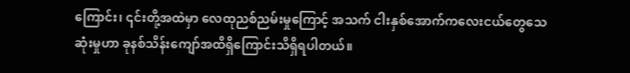ကြောင်း၊ ၎င်းတို့အထဲမှာ လေထုညစ်ညမ်းမှုကြောင့် အသက် ငါးနှစ်အောက်ကလေးငယ်တွေသေဆုံးမှုဟာ ခုနစ်သိန်းကျော်အထိရှိကြောင်းသိရှိရပါတယ်။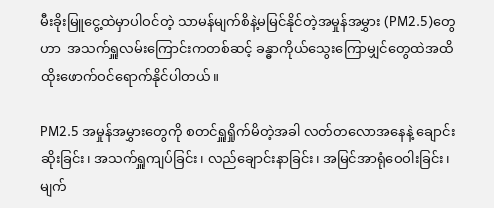မီးခိုးမြူငွေ့ထဲမှာပါဝင်တဲ့ သာမန်မျက်စိနဲ့မမြင်နိုင်တဲ့အမှုန်အမွှား (PM2.5)တွေဟာ  အသက်ရှူလမ်းကြောင်းကတစ်ဆင့် ခန္ဓာကိုယ်သွေးကြောမျှင်တွေထဲအထိ  ထိုးဖောက်ဝင်ရောက်နိုင်ပါတယ်။

PM2.5 အမှုန်အမွှားတွေကို စတင်ရှူရှိုက်မိတဲ့အခါ လတ်တလောအနေနဲ့ ချောင်းဆိုးခြင်း၊ အသက်ရှူကျပ်ခြင်း၊ လည်ချောင်းနာခြင်း၊ အမြင်အာရုံဝေဝါးခြင်း၊ မျက်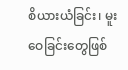စိယားယံခြင်း၊ မူးဝေခြင်းတွေဖြစ်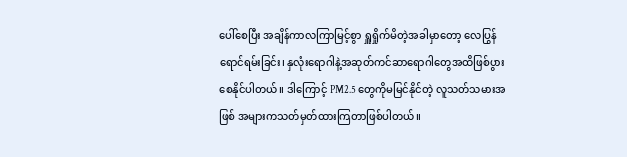ပေါ်စေပြီး အချိန်ကာလကြာမြင့်စွာ ရှူရှိုက်မိတဲ့အခါမှာတော့ လေပြွန်ရောင်ရမ်းခြင်း၊ နှလုံးရောဂါနဲ့အဆုတ်ကင်ဆာရောဂါတွေအထိဖြစ်ပွားစေနိုင်ပါတယ်။ ဒါကြောင့် PM2.5 တွေကိုမမြင်နိုင်တဲ့ လူသတ်သမားအဖြစ် အများကသတ်မှတ်ထားကြတာဖြစ်ပါတယ်။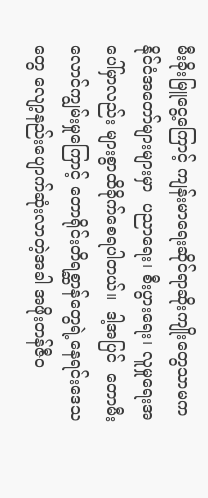မီးခိုးမြူငွေ့ကြောင့် ကျန်းမာရေးဆိုင်ရာဆိုးကျိုးတွေသာမက နိုင်ငံအတော်များများမှာ  ပညာရေး၊ စီးပွားရေး၊ လူမှုရေးအပေါ်မှာလည်း များစွာထိခိုက်စေရပါတယ်။  ဒါ့အပြင်  တောမီးလောင်ကျွမ်းမှုကြောင့် တောရိုင်းတိရစ္ဆာန်တွေရဲ့နေရင်းဒေသတွေ လျော့နည်းပျောက်ဆုံးလာတဲ့အခါ အဖိုးတန်ဇီဝ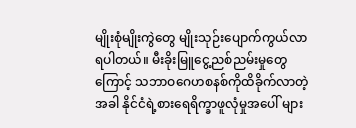မျိုးစုံမျိုးကွဲတွေ မျိုးသုဉ်းပျောက်ကွယ်လာရပါတယ်။ မီးခိုးမြူငွေ့ညစ်ညမ်းမှုတွေကြောင့် သဘာဝဂေဟစနစ်ကိုထိခိုက်လာတဲ့အခါ နိုင်ငံရဲ့စားရေရိက္ခာဖူလုံမှုအပေါ် များ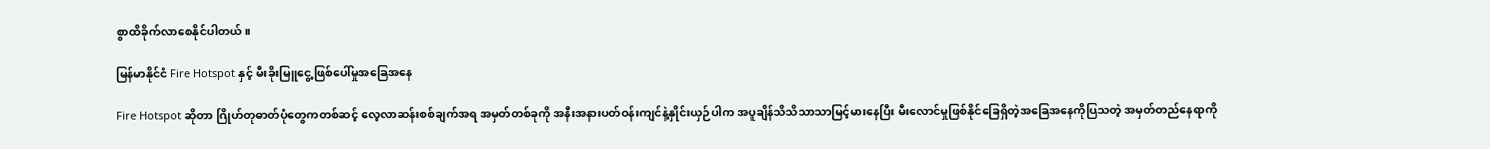စွာထိခိုက်လာစေနိုင်ပါတယ်။

မြန်မာနိုင်ငံ Fire Hotspot နှင့် မီးခိုးမြူငွေ့ဖြစ်ပေါ်မှုအခြေအနေ

Fire Hotspot ဆိုတာ ဂြိုဟ်တုဓာတ်ပုံတွေကတစ်ဆင့် လေ့လာဆန်းစစ်ချက်အရ အမှတ်တစ်ခုကို အနီးအနားပတ်ဝန်းကျင်နဲ့နှိုင်းယှဉ်ပါက အပူချိန်သိသိသာသာမြင့်မားနေပြီး မီးလောင်မှုဖြစ်နိုင်ခြေရှိတဲ့အခြေအနေကိုပြသတဲ့ အမှတ်တည်နေရာကို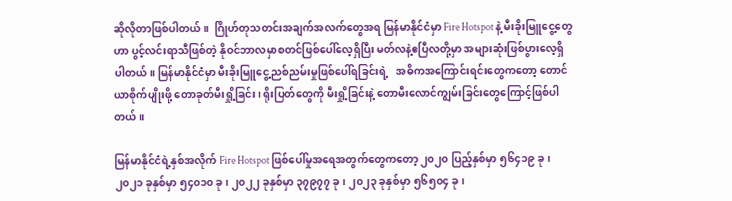ဆိုလိုတာဖြစ်ပါတယ်။  ဂြိုဟ်တုသတင်းအချက်အလက်တွေအရ မြန်မာနိုင်ငံမှာ Fire Hotspot နဲ့ မီးခိုးမြူငွေ့တွေဟာ ပွင့်လင်းရာသီဖြစ်တဲ့ နိုဝင်ဘာလမှာစတင်ဖြစ်ပေါ်လေ့ရှိပြီး မတ်လနဲ့ဧပြီလတို့မှာ အများဆုံးဖြစ်ပွားလေ့ရှိပါတယ်။ မြန်မာနိုင်ငံမှာ မီးခိုးမြူငွေ့ညစ်ညမ်းမှုဖြစ်ပေါ်ရခြင်းရဲ့   အဓိကအကြောင်းရင်းတွေကတော့ တောင်ယာစိုက်ပျိုးဖို့ တောခုတ်မီးရှို့ခြင်း၊ ရိုးပြတ်တွေကို မီးရှို့ခြင်းနဲ့ တောမီးလောင်ကျွမ်းခြင်းတွေကြောင့်ဖြစ်ပါတယ်။

မြန်မာနိုင်ငံရဲ့နှစ်အလိုက် Fire Hotspot ဖြစ်ပေါ်မှုအရေအတွက်တွေကတော့ ၂၀၂၀ ပြည့်နှစ်မှာ ၅၆၄၁၉ ခု၊ ၂၀၂၁ ခုနှစ်မှာ ၅၄၀၁၀ ခု၊ ၂၀၂၂ ခုနှစ်မှာ ၃၇၉၇၇ ခု၊ ၂၀၂၃ ခုနှစ်မှာ ၅၆၅၀၄ ခု၊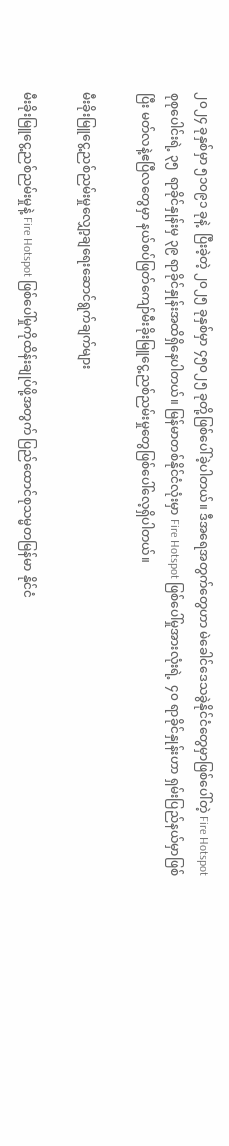၂၀၂၄ ခုနှစ်မှာ ၅၁၀၉၁ ခုနဲ့  ပြီးခဲ့တဲ့ ၂၀၂၅ ခုနှစ်မှာ ၄၅၀၂၅ ခုတို့ဖြစ်ပေါ်ခဲ့ပါတယ်။ ဒီအရေအတွက်တွေဟာ မဲခေါင်ဒေသခွဲနိုင်ငံတွေမှာဖြစ်ပေါ်တဲ့ Fire Hotspot  စုစုပေါင်းရဲ့ ၃၅  ရာခိုင်နှုန်းမှ ၃၉ ရာခိုင်နှုန်းအထိရှိနေပါတယ်။ မြန်မာတစ်နိုင်ငံလုံးမှာ Fire Hotspot ဖြစ်ပေါ်မှုအားလုံးရဲ့  ၄၀ ရာခိုင်နှုန်းဟာ ရှမ်းပြည်နယ်မှာဖြစ်ပြီး မတ်လနဲ့ဧပြီလတွေမှာ နယ်စပ်ဖြတ်ကျော်မီးခိုးမြူငွေ့ညစ်ညမ်းမှုတွေဖြစ်ပေါ်လေ့ရှိပါတယ်။

မီးခိုးမြူငွေ့ညစ်ညမ်းမှုလျှော့ချရေးဆောင်ရွက်ချက်များ

မီးခိုးမြူငွေ့ညစ်ညမ်းမှုနဲ့ Fire Hotspot ဖြစ်ပေါ်မှုကိုထိန်းချုပ်ဖို့အတွက် ပြည်ထောင်စုသမ္မတမြန်မာ နိုင်ငံ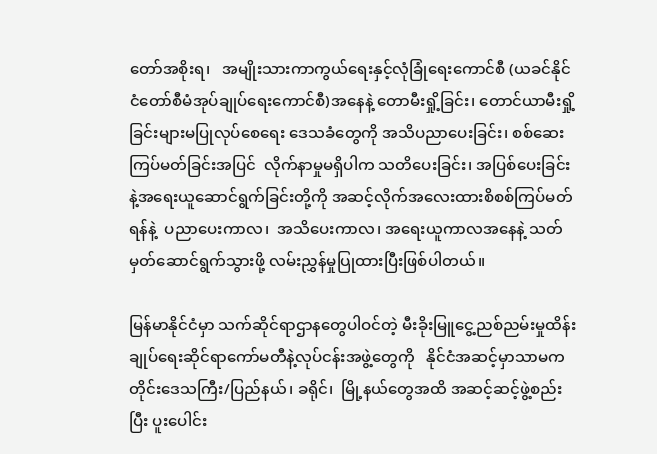တော်အစိုးရ၊   အမျိုးသားကာကွယ်ရေးနှင့်လုံခြုံရေးကောင်စီ (ယခင်နိုင်ငံတော်စီမံအုပ်ချုပ်ရေးကောင်စီ)အနေနဲ့ တောမီးရှို့ခြင်း၊ တောင်ယာမီးရှို့ခြင်းများမပြုလုပ်စေရေး ဒေသခံတွေကို အသိပညာပေးခြင်း၊ စစ်ဆေးကြပ်မတ်ခြင်းအပြင်  လိုက်နာမှုမရှိပါက သတိပေးခြင်း၊ အပြစ်ပေးခြင်းနဲ့အရေးယူဆောင်ရွက်ခြင်းတို့ကို အဆင့်လိုက်အလေးထားစိစစ်ကြပ်မတ်ရန်နဲ့  ပညာပေးကာလ၊  အသိပေးကာလ၊ အရေးယူကာလအနေနဲ့ သတ်မှတ်ဆောင်ရွက်သွားဖို့ လမ်းညွှန်မှုပြုထားပြီးဖြစ်ပါတယ်။

မြန်မာနိုင်ငံမှာ သက်ဆိုင်ရာဌာနတွေပါဝင်တဲ့ မီးခိုးမြူငွေ့ညစ်ညမ်းမှုထိန်းချုပ်ရေးဆိုင်ရာကော်မတီနဲ့လုပ်ငန်းအဖွဲ့တွေကို   နိုင်ငံအဆင့်မှာသာမကတိုင်းဒေသကြီး/ပြည်နယ်၊ ခရိုင်၊  မြို့နယ်တွေအထိ အဆင့်ဆင့်ဖွဲ့စည်းပြီး ပူးပေါင်း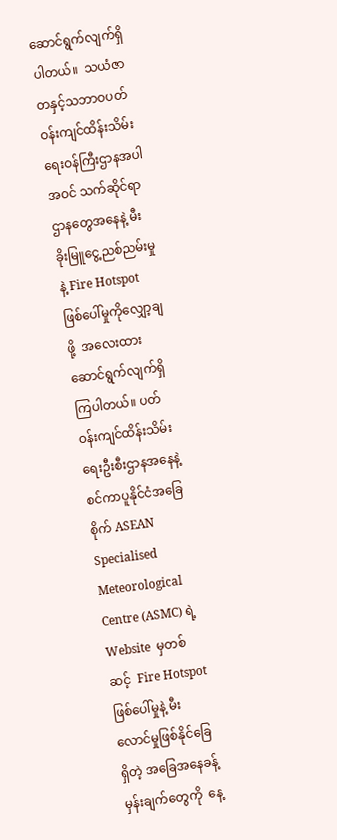ဆောင်ရွက်လျက်ရှိပါတယ်။  သယံဇာတနှင့်သဘာဝပတ်ဝန်းကျင်ထိန်းသိမ်းရေးဝန်ကြီးဌာနအပါအဝင် သက်ဆိုင်ရာဌာနတွေအနေနဲ့ မီးခိုးမြူငွေ့ညစ်ညမ်းမှုနဲ့ Fire Hotspot ဖြစ်ပေါ်မှုကိုလျှော့ချဖို့  အလေးထားဆောင်ရွက်လျက်ရှိကြပါတယ်။ ပတ်ဝန်းကျင်ထိန်းသိမ်းရေးဦးစီးဌာနအနေနဲ့ စင်ကာပူနိုင်ငံအခြေစိုက် ASEAN Specialised  Meteorological Centre (ASMC) ရဲ့ Website  မှတစ်ဆင့်  Fire Hotspot ဖြစ်ပေါ်မှုနဲ့ မီးလောင်မှုဖြစ်နိုင်ခြေရှိတဲ့ အခြေအနေခန့်မှန်းချက်တွေကို  နေ့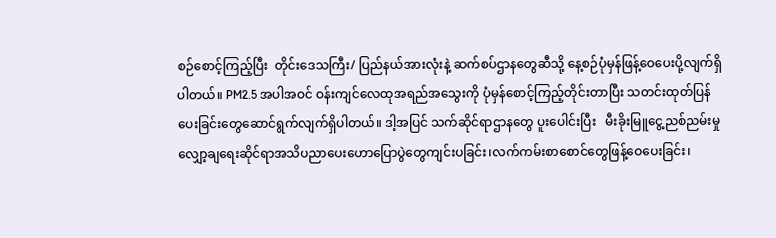စဉ်စောင့်ကြည့်ပြီး  တိုင်းဒေသကြီး/ ပြည်နယ်အားလုံးနဲ့ ဆက်စပ်ဌာနတွေဆီသို့ နေ့စဉ်ပုံမှန်ဖြန့်ဝေပေးပို့လျက်ရှိပါတယ်။ PM2.5 အပါအဝင် ဝန်းကျင်လေထုအရည်အသွေးကို ပုံမှန်စောင့်ကြည့်တိုင်းတာပြီး သတင်းထုတ်ပြန်ပေးခြင်းတွေဆောင်ရွက်လျက်ရှိပါတယ်။ ဒါ့အပြင် သက်ဆိုင်ရာဌာနတွေ ပူးပေါင်းပြီး   မီးခိုးမြူငွေ့ညစ်ညမ်းမှုလျှော့ချရေးဆိုင်ရာအသိပညာပေးဟောပြောပွဲတွေကျင်းပခြင်း၊လက်ကမ်းစာစောင်တွေဖြန့်ဝေပေးခြင်း၊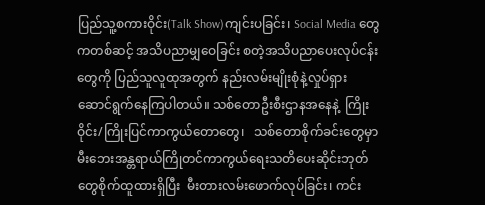ပြည်သူ့စကားဝိုင်း(Talk Show)ကျင်းပခြင်း၊ Social Media တွေကတစ်ဆင့် အသိပညာမျှဝေခြင်း စတဲ့အသိပညာပေးလုပ်ငန်းတွေကို ပြည်သူလူထုအတွက် နည်းလမ်းမျိုးစုံနဲ့လှုပ်ရှားဆောင်ရွက်နေကြပါတယ်။ သစ်တောဦးစီးဌာနအနေနဲ့  ကြိုးဝိုင်း/ကြိုးပြင်ကာကွယ်တောတွေ၊   သစ်တောစိုက်ခင်းတွေမှာ မီးဘေးအန္တရာယ်ကြိုတင်ကာကွယ်ရေးသတိပေးဆိုင်းဘုတ်တွေစိုက်ထူထားရှိပြီး  မီးတားလမ်းဖောက်လုပ်ခြင်း၊ ကင်း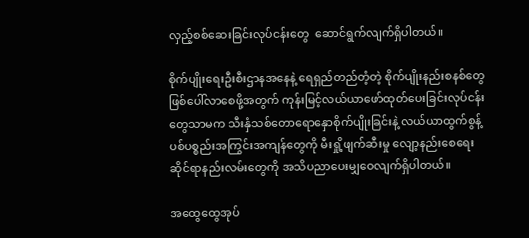လှည့်စစ်ဆေးခြင်းလုပ်ငန်းတွေ  ဆောင်ရွက်လျက်ရှိပါတယ်။

စိုက်ပျိုးရေးဦးစီးဌာနအနေနဲ့ ရေရှည်တည်တံ့တဲ့ စိုက်ပျိုးနည်းစနစ်တွေဖြစ်ပေါ်လာစေဖို့အတွက် ကုန်းမြင့်လယ်ယာဖော်ထုတ်ပေးခြင်းလုပ်ငန်းတွေသာမက သီးနှံသစ်တောရောနှောစိုက်ပျိုးခြင်းနဲ့ လယ်ယာထွက်စွန့်ပစ်ပစ္စည်းအကြွင်းအကျန်တွေကို မီးရှို့ဖျက်ဆီးမှု လျော့နည်းစေရေးဆိုင်ရာနည်းလမ်းတွေကို အသိပညာပေးမျှဝေလျက်ရှိပါတယ်။

အထွေထွေအုပ်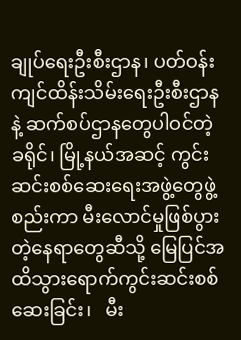ချုပ်ရေးဦးစီးဌာန၊ ပတ်ဝန်းကျင်ထိန်းသိမ်းရေးဦးစီးဌာနနဲ့ ဆက်စပ်ဌာနတွေပါဝင်တဲ့  ခရိုင်၊ မြို့နယ်အဆင့် ကွင်းဆင်းစစ်ဆေးရေးအဖွဲ့တွေဖွဲ့စည်းကာ မီးလောင်မှုဖြစ်ပွားတဲ့နေရာတွေဆီသို့ မြေပြင်အထိသွားရောက်ကွင်းဆင်းစစ်ဆေးခြင်း၊   မီး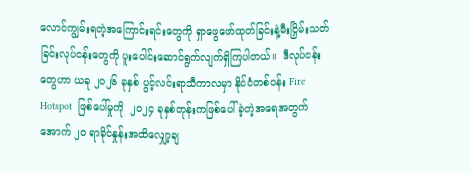လောင်ကျွမ်းရတဲ့အကြောင်းရင်းတွေကို ရှာဖွေဖော်ထုတ်ခြင်းနဲ့မီးငြှိမ်းသတ်ခြင်းလုပ်ငန်းတွေကို ပူးပေါင်းဆောင်ရွက်လျက်ရှိကြပါတယ်။  ဒီလုပ်ငန်းတွေဟာ ယခု ၂၀၂၆ ခုနှစ် ပွင့်လင်းရာသီကာလမှာ နိုင်ငံတစ်ဝန်း Fire Hotspot  ဖြစ်ပေါ်မှုကို  ၂၀၂၄ ခုနှစ်တုန်းကဖြစ်ပေါ်ခဲ့တဲ့အရေအတွက်အောက် ၂၀ ရာခိုင်နှုန်းအထိလျှော့ချ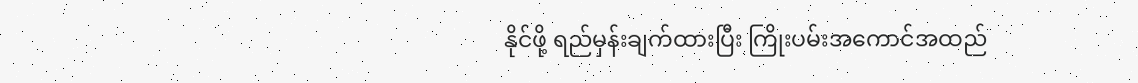နိုင်ဖို့ ရည်မှန်းချက်ထားပြီး ကြိုးပမ်းအကောင်အထည်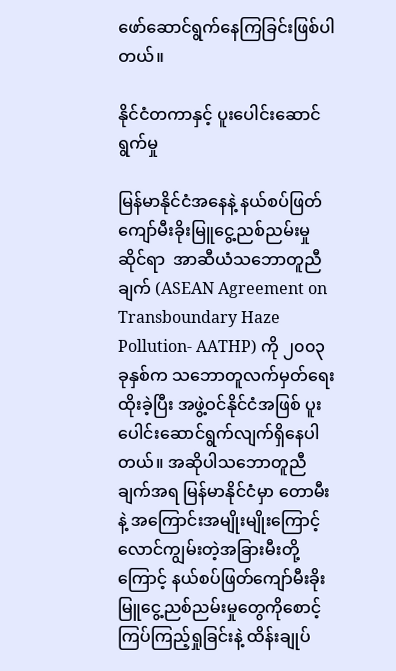ဖော်ဆောင်ရွက်နေကြခြင်းဖြစ်ပါတယ်။

နိုင်ငံတကာနှင့် ပူးပေါင်းဆောင်ရွက်မှု

မြန်မာနိုင်ငံအနေနဲ့ နယ်စပ်ဖြတ်ကျော်မီးခိုးမြူငွေ့ညစ်ညမ်းမှုဆိုင်ရာ  အာဆီယံသဘောတူညီချက် (ASEAN Agreement on Transboundary Haze Pollution- AATHP) ကို ၂၀၀၃ ခုနှစ်က သဘောတူလက်မှတ်ရေးထိုးခဲ့ပြီး အဖွဲ့ဝင်နိုင်ငံအဖြစ် ပူးပေါင်းဆောင်ရွက်လျက်ရှိနေပါတယ်။ အဆိုပါသဘောတူညီချက်အရ မြန်မာနိုင်ငံမှာ တောမီးနဲ့ အကြောင်းအမျိုးမျိုးကြောင့် လောင်ကျွမ်းတဲ့အခြားမီးတို့ကြောင့် နယ်စပ်ဖြတ်ကျော်မီးခိုးမြူငွေ့ညစ်ညမ်းမှုတွေကိုစောင့်ကြပ်ကြည့်ရှုခြင်းနဲ့ ထိန်းချုပ်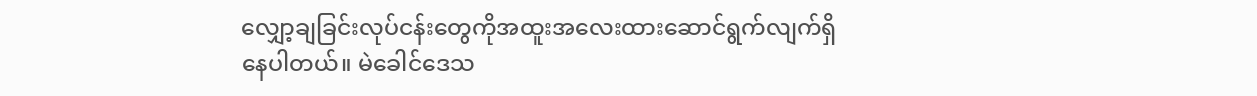လျှော့ချခြင်းလုပ်ငန်းတွေကိုအထူးအလေးထားဆောင်ရွက်လျက်ရှိနေပါတယ်။ မဲခေါင်ဒေသ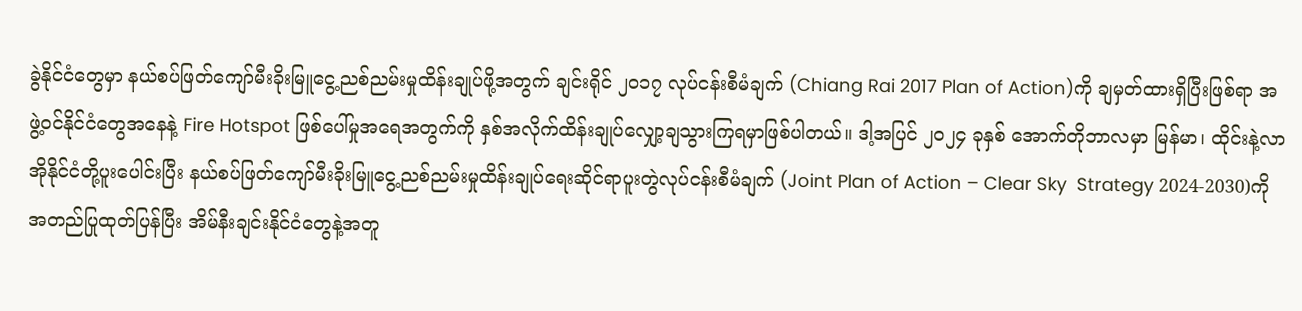ခွဲနိုင်ငံတွေမှာ နယ်စပ်ဖြတ်ကျော်မီးခိုးမြူငွေ့ညစ်ညမ်းမှုထိန်းချုပ်ဖို့အတွက် ချင်းရိုင် ၂၀၁၇ လုပ်ငန်းစီမံချက် (Chiang Rai 2017 Plan of Action)ကို ချမှတ်ထားရှိပြီးဖြစ်ရာ အဖွဲ့ဝင်နိုင်ငံတွေအနေနဲ့ Fire Hotspot ဖြစ်ပေါ်မှုအရေအတွက်ကို နှစ်အလိုက်ထိန်းချုပ်လျှော့ချသွားကြရမှာဖြစ်ပါတယ်။ ဒါ့အပြင် ၂၀၂၄ ခုနှစ် အောက်တိုဘာလမှာ မြန်မာ၊ ထိုင်းနဲ့လာအိုနိုင်ငံတို့ပူးပေါင်းပြီး နယ်စပ်ဖြတ်ကျော်မီးခိုးမြူငွေ့ညစ်ညမ်းမှုထိန်းချုပ်ရေးဆိုင်ရာပူးတွဲလုပ်ငန်းစီမံချက် (Joint Plan of Action – Clear Sky  Strategy 2024-2030)ကို  အတည်ပြုထုတ်ပြန်ပြီး အိမ်နီးချင်းနိုင်ငံတွေနဲ့အတူ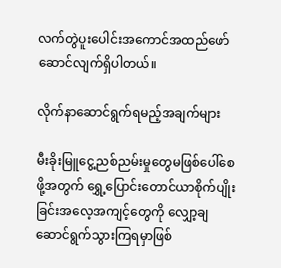လက်တွဲပူးပေါင်းအကောင်အထည်ဖော်ဆောင်လျက်ရှိပါတယ်။

လိုက်နာဆောင်ရွက်ရမည့်အချက်များ

မီးခိုးမြူငွေ့ညစ်ညမ်းမှုတွေမဖြစ်ပေါ်စေဖို့အတွက် ရွှေ့ပြောင်းတောင်ယာစိုက်ပျိုးခြင်းအလေ့အကျင့်တွေကို လျှော့ချဆောင်ရွက်သွားကြရမှာဖြစ်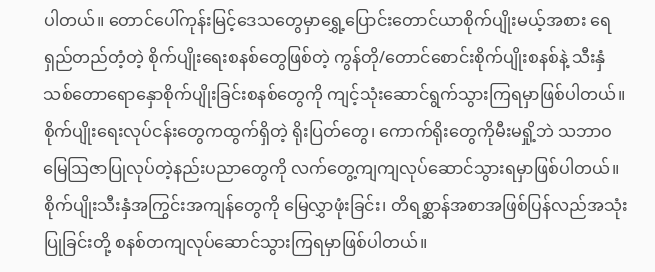ပါတယ်။ တောင်ပေါ်ကုန်းမြင့်ဒေသတွေမှာရွှေ့ပြောင်းတောင်ယာစိုက်ပျိုးမယ့်အစား ရေရှည်တည်တံ့တဲ့ စိုက်ပျိုးရေးစနစ်တွေဖြစ်တဲ့ ကွန်တို/တောင်စောင်းစိုက်ပျိုးစနစ်နဲ့ သီးနှံသစ်တောရောနှောစိုက်ပျိုးခြင်းစနစ်တွေကို ကျင့်သုံးဆောင်ရွက်သွားကြရမှာဖြစ်ပါတယ်။ စိုက်ပျိုးရေးလုပ်ငန်းတွေကထွက်ရှိတဲ့ ရိုးပြတ်တွေ၊ ကောက်ရိုးတွေကိုမီးမရှို့ဘဲ သဘာဝမြေဩဇာပြုလုပ်တဲ့နည်းပညာတွေကို လက်တွေ့ကျကျလုပ်ဆောင်သွားရမှာဖြစ်ပါတယ်။ စိုက်ပျိုးသီးနှံအကြွင်းအကျန်တွေကို မြေလွှာဖုံးခြင်း၊ တိရစ္ဆာန်အစာအဖြစ်ပြန်လည်အသုံးပြုခြင်းတို့ စနစ်တကျလုပ်ဆောင်သွားကြရမှာဖြစ်ပါတယ်။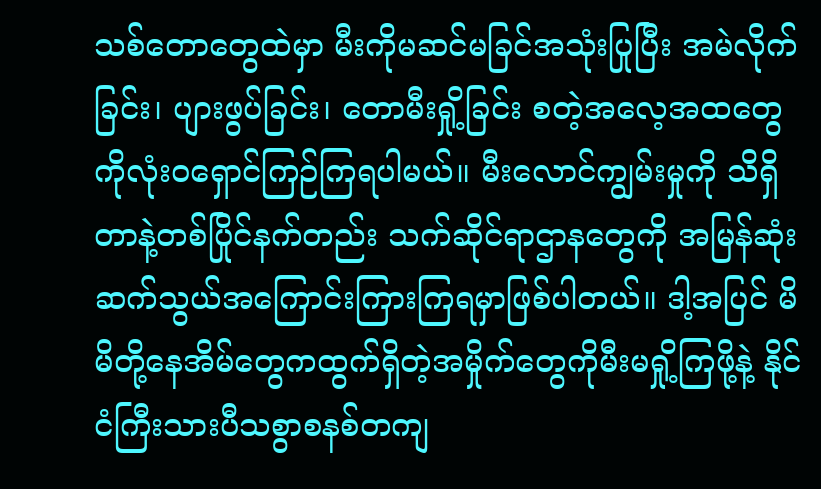သစ်တောတွေထဲမှာ မီးကိုမဆင်မခြင်အသုံးပြုပြီး အမဲလိုက်ခြင်း၊ ပျားဖွပ်ခြင်း၊ တောမီးရှို့ခြင်း စတဲ့အလေ့အထတွေကိုလုံးဝရှောင်ကြဉ်ကြရပါမယ်။ မီးလောင်ကျွမ်းမှုကို သိရှိတာနဲ့တစ်ပြိုင်နက်တည်း သက်ဆိုင်ရာဌာနတွေကို အမြန်ဆုံးဆက်သွယ်အကြောင်းကြားကြရမှာဖြစ်ပါတယ်။ ဒါ့အပြင် မိမိတို့နေအိမ်တွေကထွက်ရှိတဲ့အမှိုက်တွေကိုမီးမရှို့ကြဖို့နဲ့ နိုင်ငံကြီးသားပီသစွာစနစ်တကျ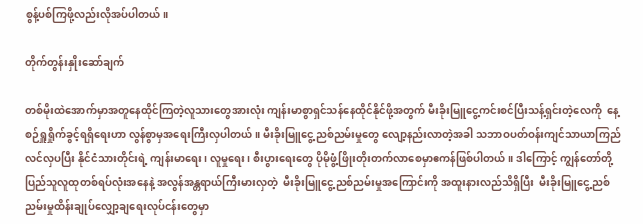စွန့်ပစ်ကြဖို့လည်းလိုအပ်ပါတယ်။

တိုက်တွန်းနှိုးဆော်ချက်

တစ်မိုးထဲအောက်မှာအတူနေထိုင်ကြတဲ့လူသားတွေအားလုံး ကျန်းမာစွာရှင်သန်နေထိုင်နိုင်ဖို့အတွက် မီးခိုးမြူငွေ့ကင်းစင်ပြီးသန့်ရှင်းတဲ့လေကို  နေ့စဉ်ရှူရှိုက်ခွင့်ရရှိရေးဟာ လွန်စွာမှအရေးကြီးလှပါတယ်။ မီးခိုးမြူငွေ့ညစ်ညမ်းမှုတွေ လျော့နည်းလာတဲ့အခါ သဘာဝပတ်ဝန်းကျင်သာယာကြည်လင်လှပပြီး နိုင်ငံသားတိုင်းရဲ့ ကျန်းမာရေး၊ လူမှုရေး၊ စီးပွားရေးတွေ ပိုမိုဖွံ့ဖြိုးတိုးတက်လာစေမှာဧကန်ဖြစ်ပါတယ်။ ဒါကြောင့် ကျွန်တော်တို့ပြည်သူလူထုတစ်ရပ်လုံးအနေနဲ့ အလွန်အန္တရာယ်ကြီးမားလှတဲ့  မီးခိုးမြူငွေ့ညစ်ညမ်းမှုအကြောင်းကို အထူးနားလည်သိရှိပြီး  မီးခိုးမြူငွေ့ညစ်ညမ်းမှုထိန်းချုပ်လျှော့ချရေးလုပ်ငန်းတွေမှာ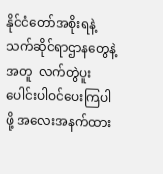နိုင်ငံတော်အစိုးရနဲ့သက်ဆိုင်ရာဌာနတွေနဲ့အတူ  လက်တွဲပူးပေါင်းပါဝင်ပေးကြပါဖို့ အလေးအနက်ထား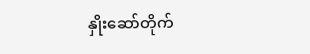နှိုးဆော်တိုက်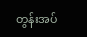တွန်းအပ်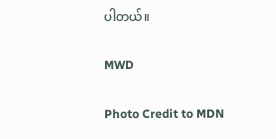ပါတယ်။

MWD

Photo Credit to MDN